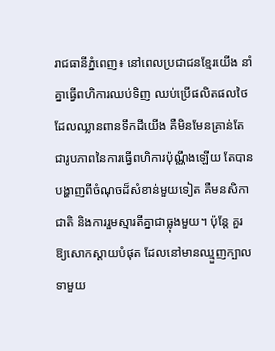រាជធានីភ្នំពេញ៖ នៅពេលប្រជាជនខ្មែរយើង នាំគ្នាធ្វើពហិការឈប់ទិញ ឈប់ប្រើផលិតផលថៃ ដែលឈ្លានពានទឹកដីយើង គឺមិនមែនគ្រាន់តែជារូបភាពនៃការធ្វើពហិការប៉ុណ្ណឹងឡើយ តែបានបង្ហាញពីចំណុចដ៏សំខាន់មួយទៀត គឺមនសិកាជាតិ និងការរួមស្មារតីគ្នាជាធ្លុងមួយ។ ប៉ុន្តែ គួរឱ្យសោកស្ដាយបំផុត ដែលនៅមានឈ្មួញក្បាលទាមួយ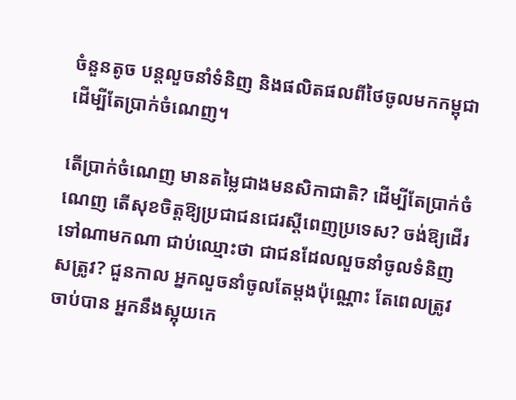ចំនួនតូច បន្តលួចនាំទំនិញ និងផលិតផលពីថៃចូលមកកម្ពុជា ដើម្បីតែប្រាក់ចំណេញ។

តើប្រាក់ចំណេញ មានតម្លៃជាងមនសិកាជាតិ? ដើម្បីតែប្រាក់ចំណេញ តើសុខចិត្តឱ្យប្រជាជនជេរស្តីពេញប្រទេស? ចង់ឱ្យដើរទៅណាមកណា ជាប់ឈ្មោះថា ជាជនដែលលួចនាំចូលទំនិញសត្រូវ? ជួនកាល អ្នកលួចនាំចូលតែម្ដងប៉ុណ្ណោះ តែពេលត្រូវចាប់បាន អ្នកនឹងស្អុយកេ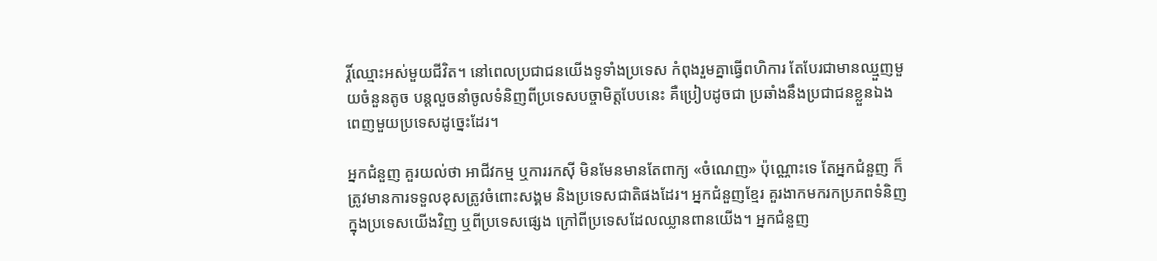រ្តិ៍ឈ្មោះអស់មួយជីវិត។ នៅពេលប្រជាជនយើងទូទាំងប្រទេស កំពុងរួមគ្នាធ្វើពហិការ តែបែរជាមានឈ្មួញមួយចំនួនតូច បន្តលួចនាំចូលទំនិញពីប្រទេសបច្ចាមិត្តបែបនេះ គឺប្រៀបដូចជា ប្រឆាំងនឹងប្រជាជនខ្លួនឯងពេញមួយប្រទេសដូច្នេះដែរ។

អ្នកជំនួញ គួរយល់ថា អាជីវកម្ម ឬការរកស៊ី មិនមែនមានតែពាក្យ «ចំណេញ» ប៉ុណ្ណោះទេ តែអ្នកជំនួញ ក៏ត្រូវមានការទទួលខុសត្រូវចំពោះសង្គម និងប្រទេសជាតិផងដែរ។ អ្នកជំនួញខ្មែរ គួរងាកមករកប្រភពទំនិញក្នុងប្រទេសយើងវិញ ឬពីប្រទេសផ្សេង ក្រៅពីប្រទេសដែលឈ្លានពានយើង។ អ្នកជំនួញ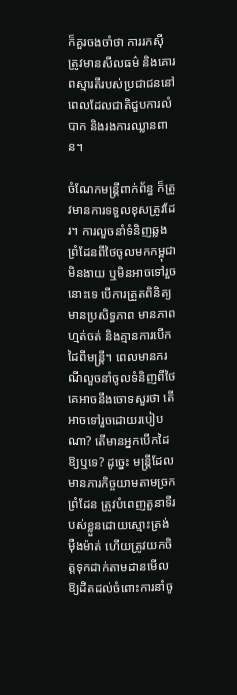ក៏គួរចងចាំថា ការរកស៊ី ត្រូវមានសីលធម៌ និងគោរពស្មារតីរបស់ប្រជាជននៅពេលដែលជាតិជួបការលំបាក និងរងការឈ្លានពាន។

ចំណែកមន្ត្រីពាក់ព័ន្ធ ក៏ត្រូវមានការទទួលខុសត្រូវដែរ។ ការលួចនាំទំនិញឆ្លងព្រំដែនពីថៃចូលមកកម្ពុជា មិនងាយ ឬមិនអាចទៅរួចនោះទេ បើការត្រួតពិនិត្យមានប្រសិទ្ធភាព មានភាពហ្មត់ចត់ និងគ្មានការបើកដៃពីមន្រ្តី។ ពេលមានករណីលួចនាំចូលទំនិញពីថៃ គេអាចនឹងចោទសួរថា តើអាចទៅរួចដោយរបៀបណា? តើមានអ្នកបើកដៃឱ្យឬទេ? ដូច្នេះ មន្ត្រីដែលមានភារកិច្ចយាមតាមច្រកព្រំដែន ត្រូវបំពេញតួនាទីរបស់ខ្លួនដោយស្មោះត្រង់ ម៉ឺងម៉ាត់ ហើយត្រូវយកចិត្តទុកដាក់តាមដានមើលឱ្យដិតដល់ចំពោះការនាំចូ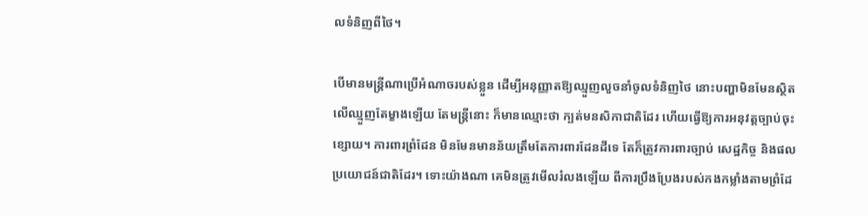លទំនិញពីថៃ។

បើមានមន្ត្រីណាប្រើអំណាចរបស់ខ្លួន ដើម្បីអនុញ្ញាតឱ្យឈ្មួញលួចនាំចូលទំនិញថៃ នោះបញ្ហាមិនមែនស្ថិតលើឈ្មួញតែម្ខាងឡើយ តែមន្រ្តីនោះ ក៏មានឈ្មោះថា ក្បត់មនសិកាជាតិដែរ ហើយធ្វើឱ្យការអនុវត្តច្បាប់ចុះខ្សោយ។ ការពារព្រំដែន មិនមែនមានន័យត្រឹមតែការពារដែនដីទេ តែក៏ត្រូវការពារច្បាប់ សេដ្ឋកិច្ច និងផលប្រយោជន៍ជាតិដែរ។ ទោះយ៉ាងណា គេមិនត្រូវមើលរំលងឡើយ ពីការប្រឹងប្រែងរបស់កងកម្លាំងតាមព្រំដែ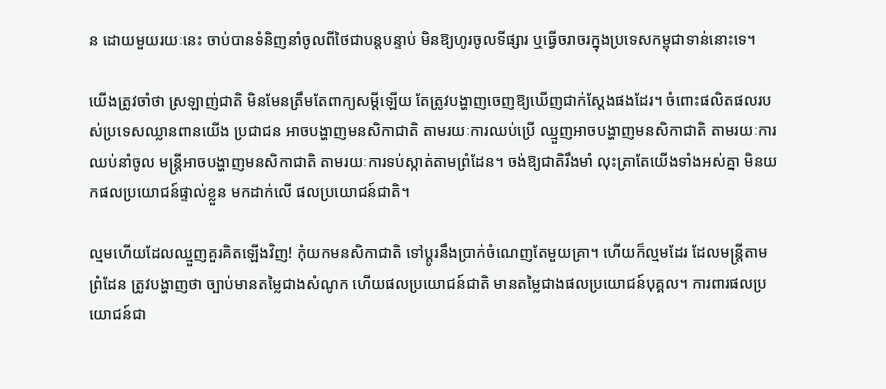ន ដោយមួយរយៈនេះ ចាប់បានទំនិញនាំចូលពីថៃជាបន្តបន្ទាប់ មិនឱ្យហូរចូលទីផ្សារ ឬធ្វើចរាចរក្នុងប្រទេសកម្ពុជាទាន់នោះទេ។

យើងត្រូវចាំថា ស្រឡាញ់ជាតិ មិនមែនត្រឹមតែពាក្យសម្ដីឡើយ តែត្រូវបង្ហាញចេញឱ្យឃើញជាក់ស្តែងផងដែរ។ ចំពោះផលិតផលរបស់ប្រទេសឈ្លានពានយើង ប្រជាជន អាចបង្ហាញមនសិកាជាតិ តាមរយៈការឈប់ប្រើ ឈ្មួញអាចបង្ហាញមនសិកាជាតិ តាមរយៈការឈប់នាំចូល មន្ត្រីអាចបង្ហាញមនសិកាជាតិ តាមរយៈការទប់ស្កាត់តាមព្រំដែន។ ចង់ឱ្យជាតិរឹងមាំ លុះត្រាតែយើងទាំងអស់គ្នា មិនយកផលប្រយោជន៍ផ្ទាល់ខ្លួន មកដាក់លើ ផលប្រយោជន៍ជាតិ។

ល្មមហើយដែលឈ្មួញគួរគិតឡើងវិញ! កុំយកមនសិកាជាតិ ទៅប្តូរនឹងប្រាក់ចំណេញតែមួយគ្រា។ ហើយក៏ល្មមដែរ ដែលមន្ត្រីតាមព្រំដែន ត្រូវបង្ហាញថា ច្បាប់មានតម្លៃជាងសំណូក ហើយផលប្រយោជន៍ជាតិ មានតម្លៃជាងផលប្រយោជន៍បុគ្គល។ ការពារផលប្រយោជន៍ជា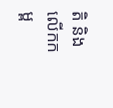តិ និងលើកកម្ព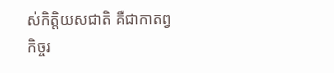ស់កិត្តិយសជាតិ គឺជាកាតព្វកិច្ចរ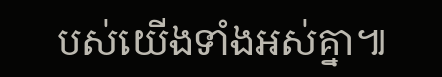បស់យើងទាំងអស់គ្នា៕